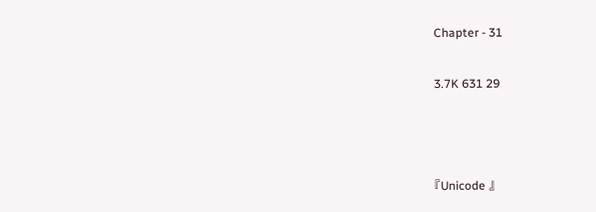Chapter - 31

3.7K 631 29



『Unicode 』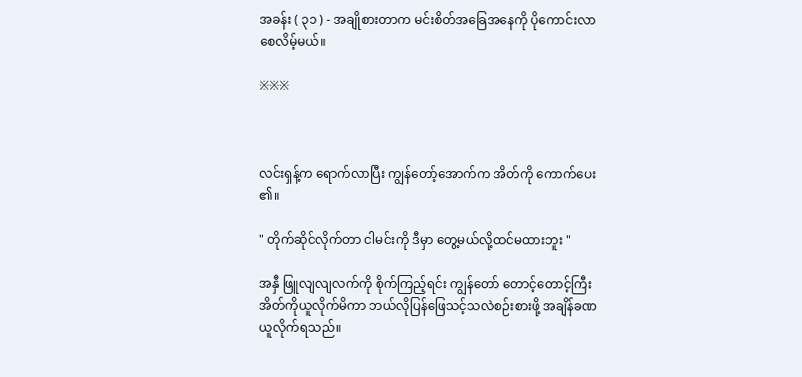အခန်း ( ၃၁ ) - အချိုစားတာက မင်းစိတ်အခြေအနေကို ပိုကောင်းလာစေလိမ့်မယ်။

※※※



လင်းရှန့်က ရောက်လာပြီး ကျွန်တော့်အောက်က အိတ်ကို ကောက်ပေး၏။

" တိုက်ဆိုင်လိုက်တာ ငါမင်းကို ဒီမှာ တွေ့မယ်လို့ထင်မထားဘူး "

အနှီ ဖြူလျလျလက်ကို စိုက်ကြည့်ရင်း ကျွန်တော် တောင့်တောင့်ကြီး အိတ်ကိုယူလိုက်မိကာ ဘယ်လိုပြန်ဖြေသင့်သလဲစဉ်းစားဖို့ အချိန်ခဏယူလိုက်ရသည်။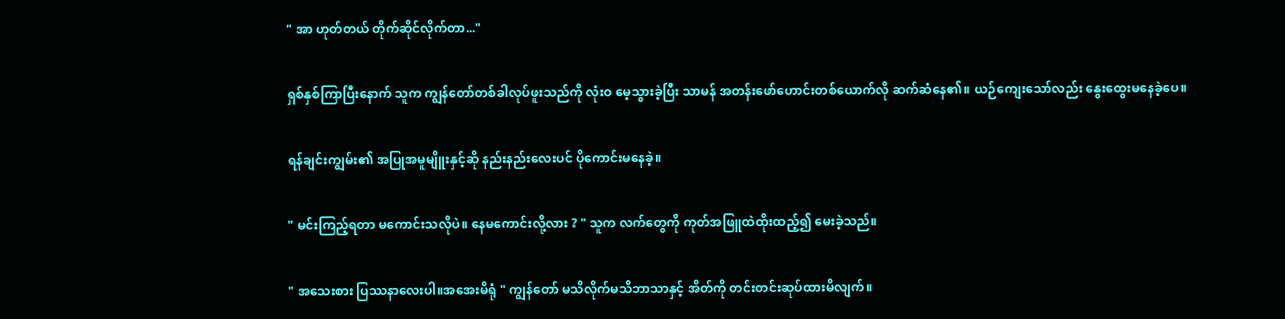" အာ ဟုတ်တယ် တိုက်ဆိုင်လိုက်တာ..."

ရှစ်နှစ်ကြာပြီးနောက် သူက ကျွန်တော်တစ်ခါလုပ်ဖူးသည်ကို လုံးဝ မေ့သွားခဲ့ပြီး သာမန် အတန်းဖော်ဟောင်းတစ်ယောက်လို ဆက်ဆံနေ၏။ ယဉ်ကျေးသော်လည်း နွေးထွေးမနေခဲ့ပေ။

ရန်ချင်းကျွမ်း၏ အပြုအမူမျိူးနှင့်ဆို နည်းနည်းလေးပင် ပိုကောင်းမနေခဲ့။

" မင်းကြည့်ရတာ မကောင်းသလိုပဲ။ နေမကောင်းလို့လား ? " သူက လက်တွေကို ကုတ်အဖြူထဲထိုးထည့်၍ မေးခဲ့သည်။

" အသေးစား ပြဿနာလေးပါ။အအေးမိရုံ " ကျွန်တော် မသိလိုက်မသိဘာသာနှင့် အိတ်ကို တင်းတင်းဆုပ်ထားမိလျက်။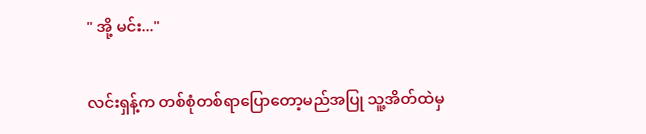" အို့ မင်း..."

လင်းရှန့်က တစ်စုံတစ်ရာပြောတော့မည်အပြု သူ့အိတ်ထဲမှ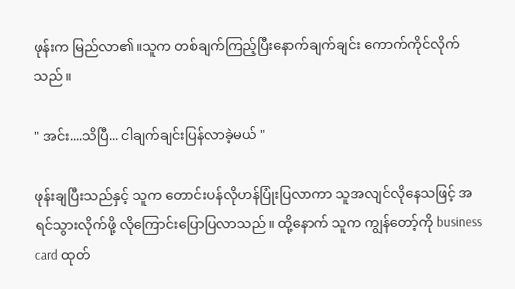ဖုန်းက မြည်လာ၏။သူက တစ်ချက်ကြည့်ပြီးနောက်ချက်ချင်း ကောက်ကိုင်လိုက်သည်။

" အင်း....သိပြီ... ငါချက်ချင်းပြန်လာခဲ့မယ် "

ဖုန်းချပြီးသည်နှင့် သူက တောင်းပန်လိုဟန်ပြုံးပြလာကာ သူအလျင်လိုနေသဖြင့် အရင်သွားလိုက်ဖို့ လိုကြောင်းပြောပြလာသည်။ ထို့နောက် သူက ကျွန်တော့်ကို business card ထုတ်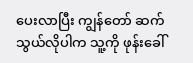ပေးလာပြီး ကျွန်တော် ဆက်သွယ်လိုပါက သူ့ကို ဖုန်းခေါ်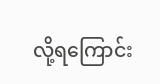လို့ရကြောင်း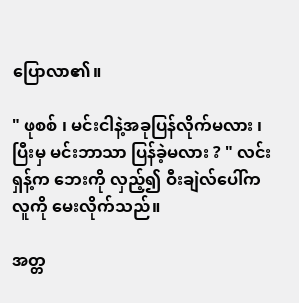ပြောလာ၏။

" ဖုစစ် ၊ မင်းငါနဲ့အခုပြန်လိုက်မလား ၊ ပြီးမှ မင်းဘာသာ ပြန်ခဲ့မလား ? " လင်းရှန့်က ဘေးကို လှည့်၍ ဝီးချဲလ်ပေါ်က လူကို မေးလိုက်သည်။

အတ္တ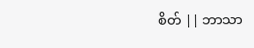စိတ် || ဘာသာ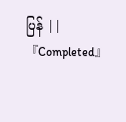ပြန် ||『Completed』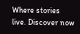Where stories live. Discover now